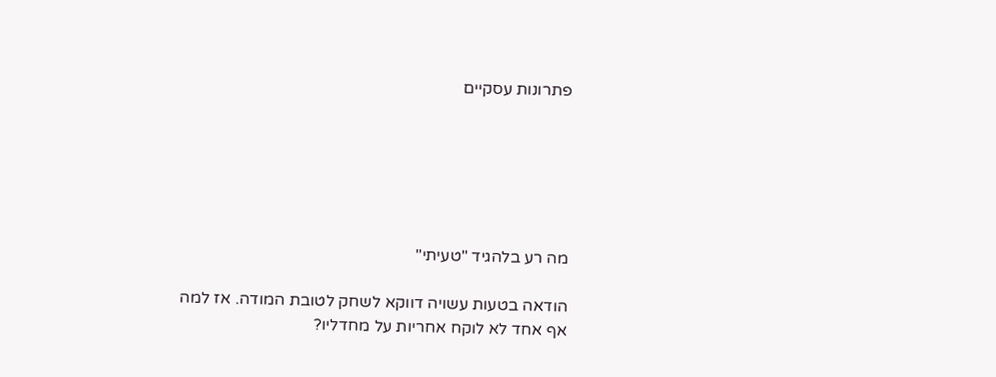פתרונות עסקיים






מה רע בלהגיד "טעיתי"

הודאה בטעות עשויה דווקא לשחק לטובת המודה. אז למה אף אחד לא לוקח אחריות על מחדליו?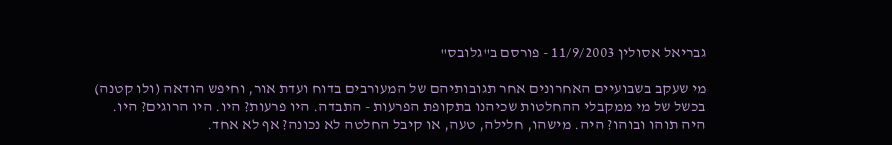גבריאל אסולין 11/9/2003 - פורסם ב"גלובס"

מי שעקב בשבועיים האחרונים אחר תגובותיהם של המעורבים בדוח ועדת אור, וחיפש הודאה (ולו קטנה) בכשל של מי ממקבלי ההחלטות שכיהנו בתקופת הפרעות - התבדה. היו פרעות? היו. היו הרוגים? היו. היה תוהו ובוהו? היה. מישהו, חלילה, טעה, או קיבל החלטה לא נכונה? אף לא אחד.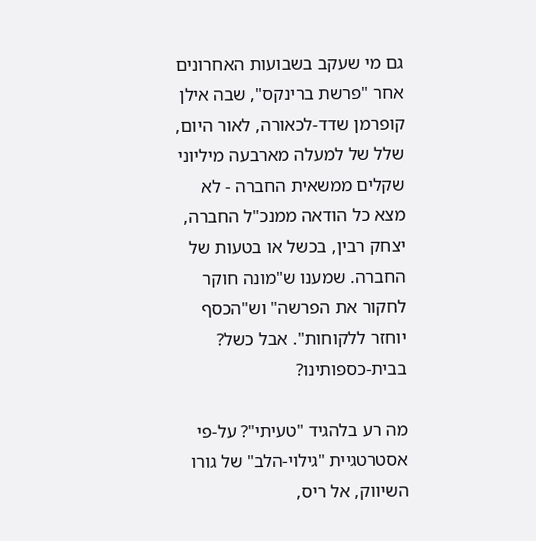גם מי שעקב בשבועות האחרונים אחר "פרשת ברינקס", שבה אילן קופרמן שדד-לכאורה, לאור היום, שלל של למעלה מארבעה מיליוני שקלים ממשאית החברה - לא מצא כל הודאה ממנכ"ל החברה, יצחק רבין, בכשל או בטעות של החברה. שמענו ש"מונה חוקר לחקור את הפרשה" וש"הכסף יוחזר ללקוחות". אבל כשל? בבית-כספותינו?

מה רע בלהגיד "טעיתי"? על-פי אסטרטגיית "גילוי-הלב" של גורו השיווק, אל ריס,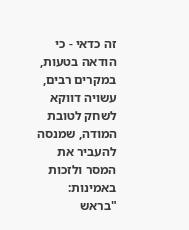זה כדאי - כי הודאה בטעות, במקרים רבים, עשויה דווקא לשחק לטובת המודה, שמנסה להעביר את המסר ולזכות באמינות: "בראש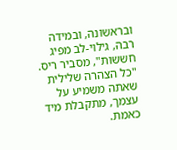ובראשונה, ובמידה רבה, גילוי-לב מפיג חששות", מסביר ריס. "כל הצהרה שלילית שאתה משמיע על עצמך, מתקבלת מיד כאמת.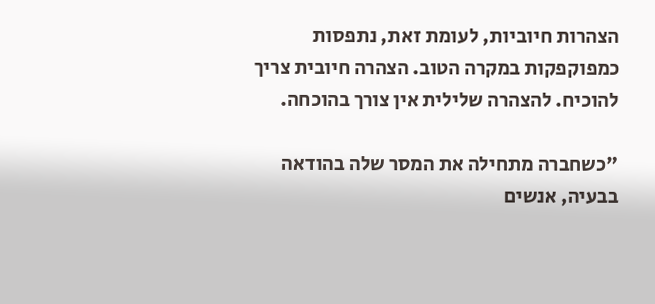הצהרות חיוביות, לעומת זאת, נתפסות כמפוקפקות במקרה הטוב. הצהרה חיובית צריך להוכיח. להצהרה שלילית אין צורך בהוכחה.

"כשחברה מתחילה את המסר שלה בהודאה בבעיה, אנשים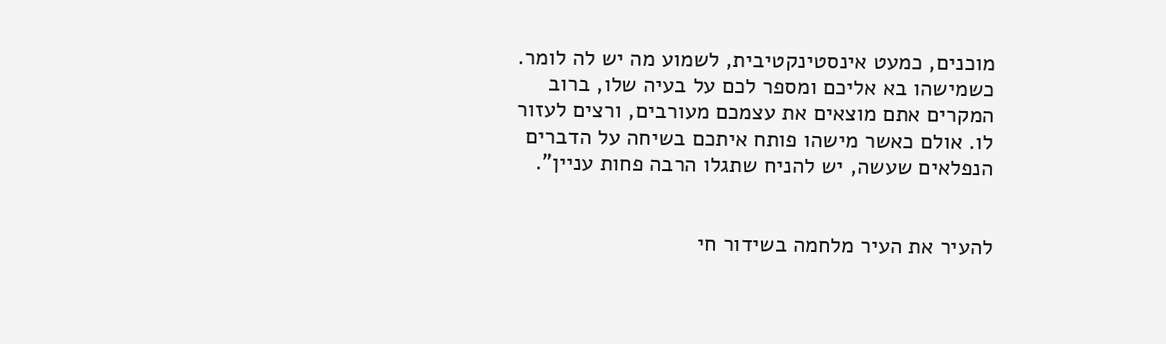מוכנים, כמעט אינסטינקטיבית, לשמוע מה יש לה לומר. כשמישהו בא אליכם ומספר לכם על בעיה שלו, ברוב המקרים אתם מוצאים את עצמכם מעורבים, ורצים לעזור לו. אולם כאשר מישהו פותח איתכם בשיחה על הדברים הנפלאים שעשה, יש להניח שתגלו הרבה פחות עניין".


להעיר את העיר מלחמה בשידור חי